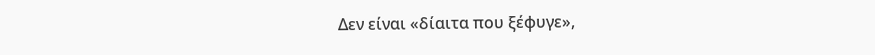Δεν είναι «δίαιτα που ξέφυγε»,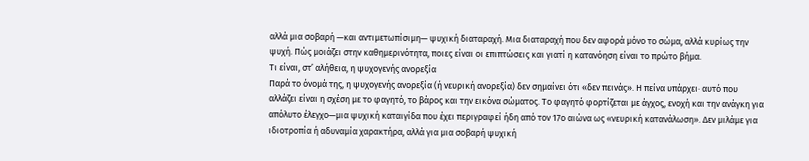αλλά μια σοβαρή —και αντιμετωπίσιμη— ψυχική διαταραχή. Μια διαταραχή που δεν αφορά μόνο το σώμα, αλλά κυρίως την ψυχή. Πώς μοιάζει στην καθημερινότητα, ποιες είναι οι επιπτώσεις και γιατί η κατανόηση είναι το πρώτο βήμα.
Τι είναι, στ’ αλήθεια, η ψυχογενής ανορεξία
Παρά το όνομά της, η ψυχογενής ανορεξία (ή νευρική ανορεξία) δεν σημαίνει ότι «δεν πεινάς». Η πείνα υπάρχει· αυτό που αλλάζει είναι η σχέση με το φαγητό, το βάρος και την εικόνα σώματος. Το φαγητό φορτίζεται με άγχος, ενοχή και την ανάγκη για απόλυτο έλεγχο—μια ψυχική καταιγίδα που έχει περιγραφεί ήδη από τον 17ο αιώνα ως «νευρική κατανάλωση». Δεν μιλάμε για ιδιοτροπία ή αδυναμία χαρακτήρα, αλλά για μια σοβαρή ψυχική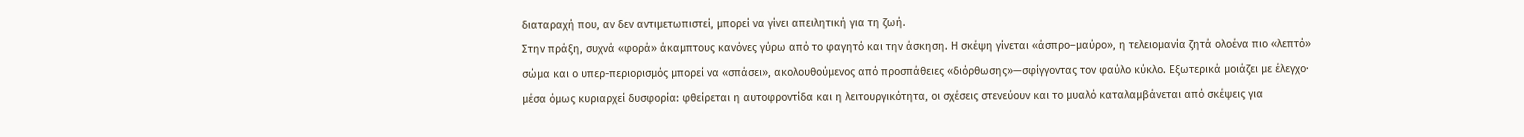διαταραχή που, αν δεν αντιμετωπιστεί, μπορεί να γίνει απειλητική για τη ζωή.
Στην πράξη, συχνά «φορά» άκαμπτους κανόνες γύρω από το φαγητό και την άσκηση. Η σκέψη γίνεται «άσπρο–μαύρο», η τελειομανία ζητά ολοένα πιο «λεπτό» σώμα και ο υπερ-περιορισμός μπορεί να «σπάσει», ακολουθούμενος από προσπάθειες «διόρθωσης»—σφίγγοντας τον φαύλο κύκλο. Εξωτερικά μοιάζει με έλεγχο· μέσα όμως κυριαρχεί δυσφορία: φθείρεται η αυτοφροντίδα και η λειτουργικότητα, οι σχέσεις στενεύουν και το μυαλό καταλαμβάνεται από σκέψεις για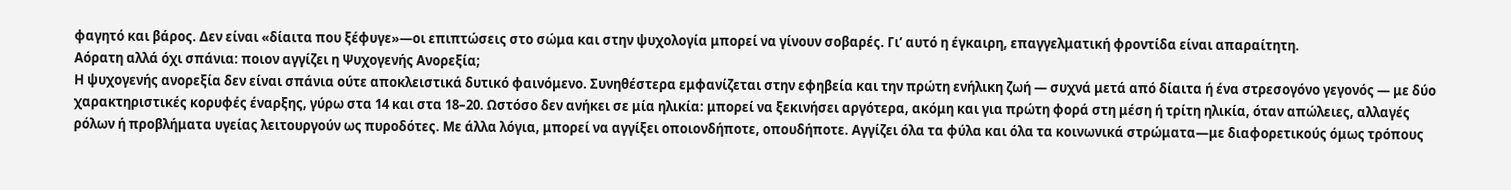φαγητό και βάρος. Δεν είναι «δίαιτα που ξέφυγε»—οι επιπτώσεις στο σώμα και στην ψυχολογία μπορεί να γίνουν σοβαρές. Γι’ αυτό η έγκαιρη, επαγγελματική φροντίδα είναι απαραίτητη.
Αόρατη αλλά όχι σπάνια: ποιον αγγίζει η Ψυχογενής Ανορεξία;
Η ψυχογενής ανορεξία δεν είναι σπάνια ούτε αποκλειστικά δυτικό φαινόμενο. Συνηθέστερα εμφανίζεται στην εφηβεία και την πρώτη ενήλικη ζωή — συχνά μετά από δίαιτα ή ένα στρεσογόνο γεγονός — με δύο χαρακτηριστικές κορυφές έναρξης, γύρω στα 14 και στα 18–20. Ωστόσο δεν ανήκει σε μία ηλικία: μπορεί να ξεκινήσει αργότερα, ακόμη και για πρώτη φορά στη μέση ή τρίτη ηλικία, όταν απώλειες, αλλαγές ρόλων ή προβλήματα υγείας λειτουργούν ως πυροδότες. Με άλλα λόγια, μπορεί να αγγίξει οποιονδήποτε, οπουδήποτε. Αγγίζει όλα τα φύλα και όλα τα κοινωνικά στρώματα—με διαφορετικούς όμως τρόπους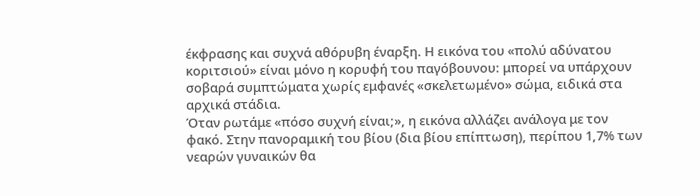έκφρασης και συχνά αθόρυβη έναρξη. Η εικόνα του «πολύ αδύνατου κοριτσιού» είναι μόνο η κορυφή του παγόβουνου: μπορεί να υπάρχουν σοβαρά συμπτώματα χωρίς εμφανές «σκελετωμένο» σώμα, ειδικά στα αρχικά στάδια.
Όταν ρωτάμε «πόσο συχνή είναι;», η εικόνα αλλάζει ανάλογα με τον φακό. Στην πανοραμική του βίου (δια βίου επίπτωση), περίπου 1,7% των νεαρών γυναικών θα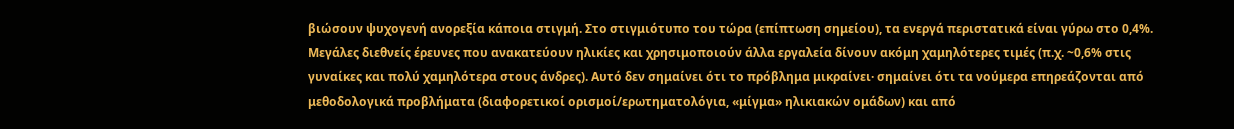βιώσουν ψυχογενή ανορεξία κάποια στιγμή. Στο στιγμιότυπο του τώρα (επίπτωση σημείου), τα ενεργά περιστατικά είναι γύρω στο 0,4%. Μεγάλες διεθνείς έρευνες που ανακατεύουν ηλικίες και χρησιμοποιούν άλλα εργαλεία δίνουν ακόμη χαμηλότερες τιμές (π.χ. ~0,6% στις γυναίκες και πολύ χαμηλότερα στους άνδρες). Αυτό δεν σημαίνει ότι το πρόβλημα μικραίνει· σημαίνει ότι τα νούμερα επηρεάζονται από μεθοδολογικά προβλήματα (διαφορετικοί ορισμοί/ερωτηματολόγια, «μίγμα» ηλικιακών ομάδων) και από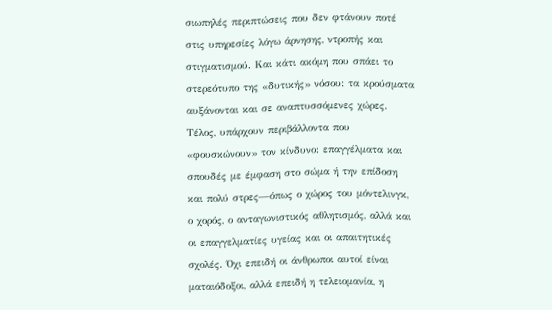σιωπηλές περιπτώσεις που δεν φτάνουν ποτέ στις υπηρεσίες λόγω άρνησης, ντροπής και στιγματισμού. Και κάτι ακόμη που σπάει το στερεότυπο της «δυτικής» νόσου: τα κρούσματα αυξάνονται και σε αναπτυσσόμενες χώρες.
Τέλος, υπάρχουν περιβάλλοντα που «φουσκώνουν» τον κίνδυνο: επαγγέλματα και σπουδές με έμφαση στο σώμα ή την επίδοση και πολύ στρες—όπως ο χώρος του μόντελινγκ, ο χορός, ο ανταγωνιστικός αθλητισμός, αλλά και οι επαγγελματίες υγείας και οι απαιτητικές σχολές. Όχι επειδή οι άνθρωποι αυτοί είναι ματαιόδοξοι, αλλά επειδή η τελειομανία, η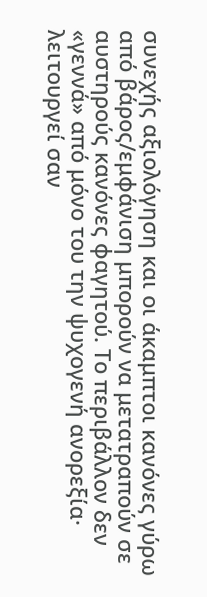συνεχής αξιολόγηση και οι άκαμπτοι κανόνες γύρω από βάρος/εμφάνιση μπορούν να μετατραπούν σε αυστηρούς κανόνες φαγητού. Το περιβάλλον δεν «γεννά» από μόνο του την ψυχογενή ανορεξία· λειτουργεί σαν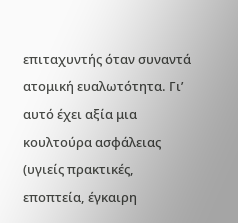επιταχυντής όταν συναντά ατομική ευαλωτότητα. Γι’ αυτό έχει αξία μια κουλτούρα ασφάλειας (υγιείς πρακτικές, εποπτεία, έγκαιρη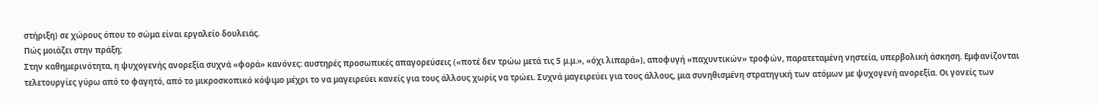στήριξη) σε χώρους όπου το σώμα είναι εργαλείο δουλειάς.
Πώς μοιάζει στην πράξη;
Στην καθημερινότητα, η ψυχογενής ανορεξία συχνά «φορά» κανόνες: αυστηρές προσωπικές απαγορεύσεις («ποτέ δεν τρώω μετά τις 5 μ.μ.», «όχι λιπαρά»), αποφυγή «παχυντικών» τροφών, παρατεταμένη νηστεία, υπερβολική άσκηση. Εμφανίζονται τελετουργίες γύρω από το φαγητό, από το μικροσκοπικό κόψιμο μέχρι το να μαγειρεύει κανείς για τους άλλους χωρίς να τρώει. Συχνά μαγειρεύει για τους άλλους, μια συνηθισμένη στρατηγική των ατόμων με ψυχογενή ανορεξία. Οι γονείς των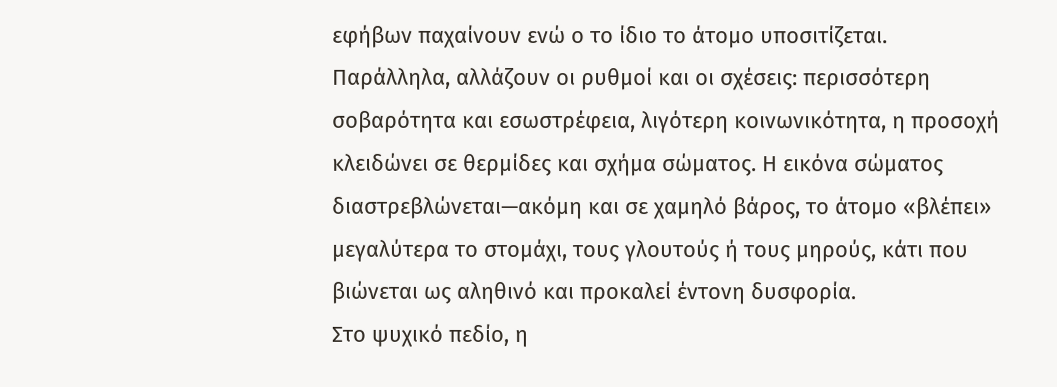εφήβων παχαίνουν ενώ ο το ίδιο το άτομο υποσιτίζεται. Παράλληλα, αλλάζουν οι ρυθμοί και οι σχέσεις: περισσότερη σοβαρότητα και εσωστρέφεια, λιγότερη κοινωνικότητα, η προσοχή κλειδώνει σε θερμίδες και σχήμα σώματος. Η εικόνα σώματος διαστρεβλώνεται—ακόμη και σε χαμηλό βάρος, το άτομο «βλέπει» μεγαλύτερα το στομάχι, τους γλουτούς ή τους μηρούς, κάτι που βιώνεται ως αληθινό και προκαλεί έντονη δυσφορία.
Στο ψυχικό πεδίο, η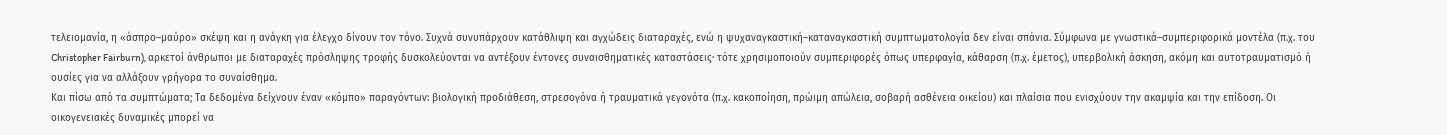τελειομανία, η «άσπρο–μαύρο» σκέψη και η ανάγκη για έλεγχο δίνουν τον τόνο. Συχνά συνυπάρχουν κατάθλιψη και αγχώδεις διαταραχές, ενώ η ψυχαναγκαστική–καταναγκαστική συμπτωματολογία δεν είναι σπάνια. Σύμφωνα με γνωστικά–συμπεριφορικά μοντέλα (π.χ. του Christopher Fairburn), αρκετοί άνθρωποι με διαταραχές πρόσληψης τροφής δυσκολεύονται να αντέξουν έντονες συναισθηματικές καταστάσεις· τότε χρησιμοποιούν συμπεριφορές όπως υπερφαγία, κάθαρση (π.χ. έμετος), υπερβολική άσκηση, ακόμη και αυτοτραυματισμό ή ουσίες για να αλλάξουν γρήγορα το συναίσθημα.
Και πίσω από τα συμπτώματα; Τα δεδομένα δείχνουν έναν «κόμπο» παραγόντων: βιολογική προδιάθεση, στρεσογόνα ή τραυματικά γεγονότα (π.χ. κακοποίηση, πρώιμη απώλεια, σοβαρή ασθένεια οικείου) και πλαίσια που ενισχύουν την ακαμψία και την επίδοση. Οι οικογενειακές δυναμικές μπορεί να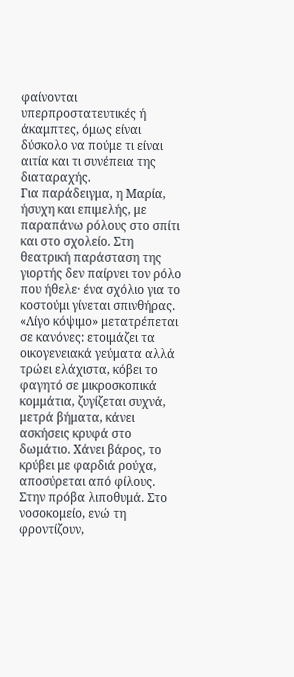φαίνονται υπερπροστατευτικές ή άκαμπτες, όμως είναι δύσκολο να πούμε τι είναι αιτία και τι συνέπεια της διαταραχής.
Για παράδειγμα, η Μαρία, ήσυχη και επιμελής, με παραπάνω ρόλους στο σπίτι και στο σχολείο. Στη θεατρική παράσταση της γιορτής δεν παίρνει τον ρόλο που ήθελε· ένα σχόλιο για το κοστούμι γίνεται σπινθήρας. «Λίγο κόψιμο» μετατρέπεται σε κανόνες: ετοιμάζει τα οικογενειακά γεύματα αλλά τρώει ελάχιστα, κόβει το φαγητό σε μικροσκοπικά κομμάτια, ζυγίζεται συχνά, μετρά βήματα, κάνει ασκήσεις κρυφά στο δωμάτιο. Χάνει βάρος, το κρύβει με φαρδιά ρούχα, αποσύρεται από φίλους. Στην πρόβα λιποθυμά. Στο νοσοκομείο, ενώ τη φροντίζουν,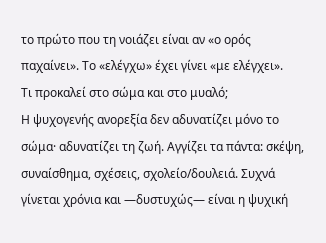το πρώτο που τη νοιάζει είναι αν «ο ορός παχαίνει». Το «ελέγχω» έχει γίνει «με ελέγχει».
Τι προκαλεί στο σώμα και στο μυαλό;
Η ψυχογενής ανορεξία δεν αδυνατίζει μόνο το σώμα· αδυνατίζει τη ζωή. Αγγίζει τα πάντα: σκέψη, συναίσθημα, σχέσεις, σχολείο/δουλειά. Συχνά γίνεται χρόνια και —δυστυχώς— είναι η ψυχική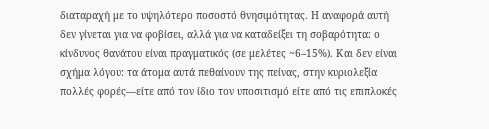διαταραχή με το υψηλότερο ποσοστό θνησιμότητας. Η αναφορά αυτή δεν γίνεται για να φοβίσει, αλλά για να καταδείξει τη σοβαρότητα: ο κίνδυνος θανάτου είναι πραγματικός (σε μελέτες ~6–15%). Και δεν είναι σχήμα λόγου: τα άτομα αυτά πεθαίνουν της πείνας, στην κυριολεξία πολλές φορές—είτε από τον ίδιο τον υποσιτισμό είτε από τις επιπλοκές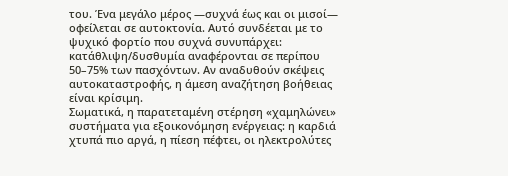του. Ένα μεγάλο μέρος —συχνά έως και οι μισοί— οφείλεται σε αυτοκτονία. Αυτό συνδέεται με το ψυχικό φορτίο που συχνά συνυπάρχει: κατάθλιψη/δυσθυμία αναφέρονται σε περίπου 50–75% των πασχόντων. Αν αναδυθούν σκέψεις αυτοκαταστροφής, η άμεση αναζήτηση βοήθειας είναι κρίσιμη.
Σωματικά, η παρατεταμένη στέρηση «χαμηλώνει» συστήματα για εξοικονόμηση ενέργειας: η καρδιά χτυπά πιο αργά, η πίεση πέφτει, οι ηλεκτρολύτες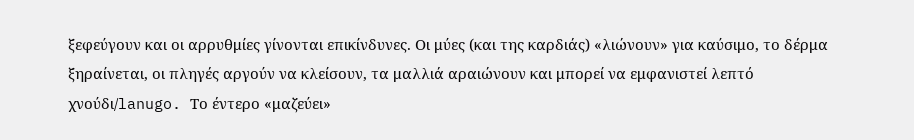ξεφεύγουν και οι αρρυθμίες γίνονται επικίνδυνες. Οι μύες (και της καρδιάς) «λιώνουν» για καύσιμο, το δέρμα ξηραίνεται, οι πληγές αργούν να κλείσουν, τα μαλλιά αραιώνουν και μπορεί να εμφανιστεί λεπτό χνούδι/lanugo. Το έντερο «μαζεύει»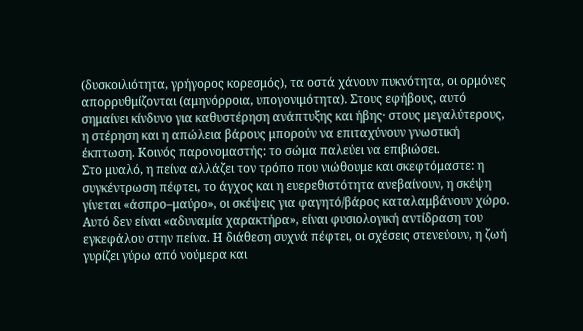(δυσκοιλιότητα, γρήγορος κορεσμός), τα οστά χάνουν πυκνότητα, οι ορμόνες απορρυθμίζονται (αμηνόρροια, υπογονιμότητα). Στους εφήβους, αυτό σημαίνει κίνδυνο για καθυστέρηση ανάπτυξης και ήβης· στους μεγαλύτερους, η στέρηση και η απώλεια βάρους μπορούν να επιταχύνουν γνωστική έκπτωση. Κοινός παρονομαστής: το σώμα παλεύει να επιβιώσει.
Στο μυαλό, η πείνα αλλάζει τον τρόπο που νιώθουμε και σκεφτόμαστε: η συγκέντρωση πέφτει, το άγχος και η ευερεθιστότητα ανεβαίνουν, η σκέψη γίνεται «άσπρο–μαύρο», οι σκέψεις για φαγητό/βάρος καταλαμβάνουν χώρο. Αυτό δεν είναι «αδυναμία χαρακτήρα», είναι φυσιολογική αντίδραση του εγκεφάλου στην πείνα. Η διάθεση συχνά πέφτει, οι σχέσεις στενεύουν, η ζωή γυρίζει γύρω από νούμερα και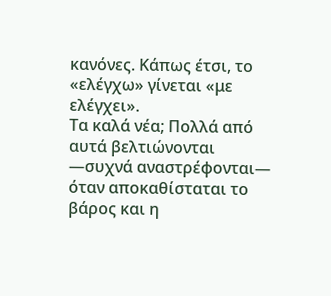κανόνες. Κάπως έτσι, το «ελέγχω» γίνεται «με ελέγχει».
Τα καλά νέα; Πολλά από αυτά βελτιώνονται —συχνά αναστρέφονται— όταν αποκαθίσταται το βάρος και η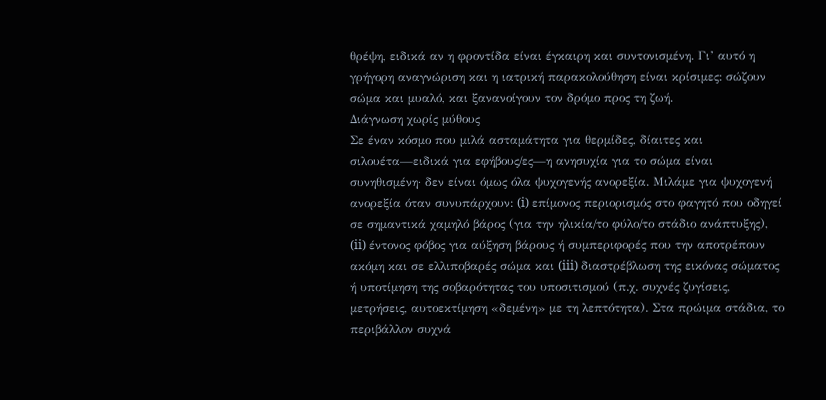θρέψη, ειδικά αν η φροντίδα είναι έγκαιρη και συντονισμένη. Γι’ αυτό η γρήγορη αναγνώριση και η ιατρική παρακολούθηση είναι κρίσιμες: σώζουν σώμα και μυαλό, και ξανανοίγουν τον δρόμο προς τη ζωή.
Διάγνωση χωρίς μύθους
Σε έναν κόσμο που μιλά ασταμάτητα για θερμίδες, δίαιτες και σιλουέτα—ειδικά για εφήβους/ες—η ανησυχία για το σώμα είναι συνηθισμένη· δεν είναι όμως όλα ψυχογενής ανορεξία. Μιλάμε για ψυχογενή ανορεξία όταν συνυπάρχουν: (i) επίμονος περιορισμός στο φαγητό που οδηγεί σε σημαντικά χαμηλό βάρος (για την ηλικία/το φύλο/το στάδιο ανάπτυξης), (ii) έντονος φόβος για αύξηση βάρους ή συμπεριφορές που την αποτρέπουν ακόμη και σε ελλιποβαρές σώμα και (iii) διαστρέβλωση της εικόνας σώματος ή υποτίμηση της σοβαρότητας του υποσιτισμού (π.χ. συχνές ζυγίσεις, μετρήσεις, αυτοεκτίμηση «δεμένη» με τη λεπτότητα). Στα πρώιμα στάδια, το περιβάλλον συχνά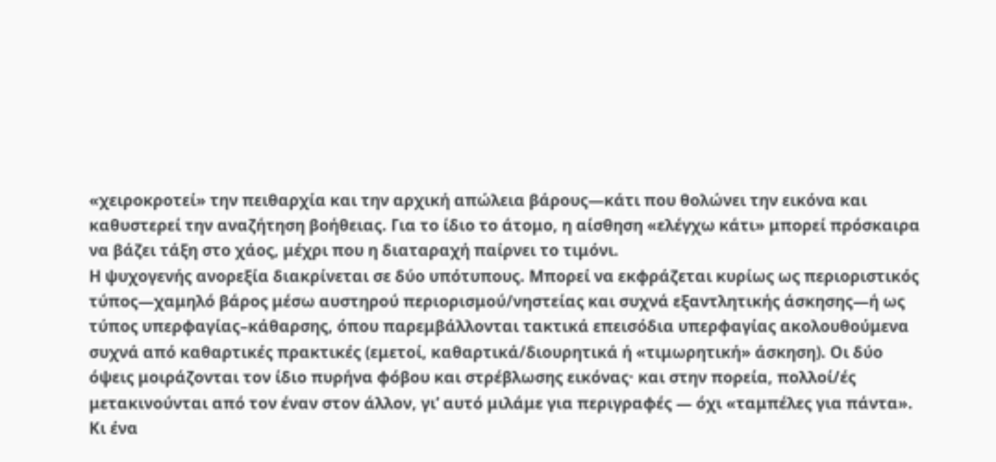«χειροκροτεί» την πειθαρχία και την αρχική απώλεια βάρους—κάτι που θολώνει την εικόνα και καθυστερεί την αναζήτηση βοήθειας. Για το ίδιο το άτομο, η αίσθηση «ελέγχω κάτι» μπορεί πρόσκαιρα να βάζει τάξη στο χάος, μέχρι που η διαταραχή παίρνει το τιμόνι.
Η ψυχογενής ανορεξία διακρίνεται σε δύο υπότυπους. Μπορεί να εκφράζεται κυρίως ως περιοριστικός τύπος—χαμηλό βάρος μέσω αυστηρού περιορισμού/νηστείας και συχνά εξαντλητικής άσκησης—ή ως τύπος υπερφαγίας–κάθαρσης, όπου παρεμβάλλονται τακτικά επεισόδια υπερφαγίας ακολουθούμενα συχνά από καθαρτικές πρακτικές (εμετοί, καθαρτικά/διουρητικά ή «τιμωρητική» άσκηση). Οι δύο όψεις μοιράζονται τον ίδιο πυρήνα φόβου και στρέβλωσης εικόνας· και στην πορεία, πολλοί/ές μετακινούνται από τον έναν στον άλλον, γι’ αυτό μιλάμε για περιγραφές — όχι «ταμπέλες για πάντα».
Κι ένα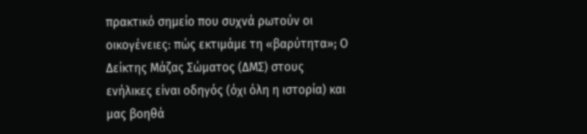πρακτικό σημείο που συχνά ρωτούν οι οικογένειες: πώς εκτιμάμε τη «βαρύτητα»; Ο Δείκτης Μάζας Σώματος (ΔΜΣ) στους ενήλικες είναι οδηγός (όχι όλη η ιστορία) και μας βοηθά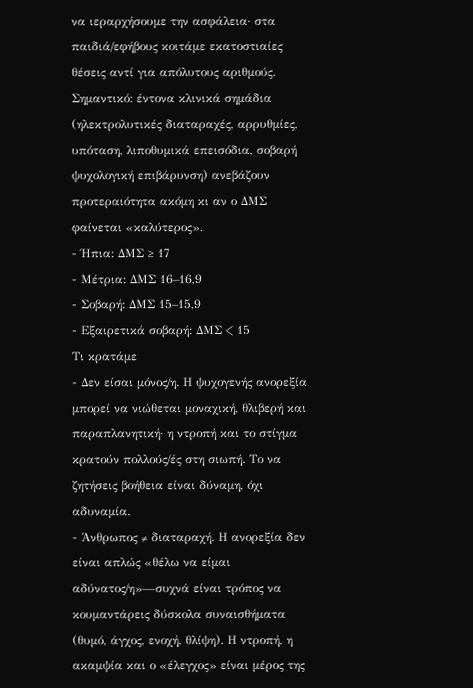να ιεραρχήσουμε την ασφάλεια· στα παιδιά/εφήβους κοιτάμε εκατοστιαίες θέσεις αντί για απόλυτους αριθμούς. Σημαντικό: έντονα κλινικά σημάδια (ηλεκτρολυτικές διαταραχές, αρρυθμίες, υπόταση, λιποθυμικά επεισόδια, σοβαρή ψυχολογική επιβάρυνση) ανεβάζουν προτεραιότητα ακόμη κι αν ο ΔΜΣ φαίνεται «καλύτερος».
- Ήπια: ΔΜΣ ≥ 17
- Μέτρια: ΔΜΣ 16–16,9
- Σοβαρή: ΔΜΣ 15–15,9
- Εξαιρετικά σοβαρή: ΔΜΣ < 15
Τι κρατάμε
- Δεν είσαι μόνος/η. Η ψυχογενής ανορεξία μπορεί να νιώθεται μοναχική, θλιβερή και παραπλανητική· η ντροπή και το στίγμα κρατούν πολλούς/ές στη σιωπή. Το να ζητήσεις βοήθεια είναι δύναμη, όχι αδυναμία.
- Άνθρωπος ≠ διαταραχή. Η ανορεξία δεν είναι απλώς «θέλω να είμαι αδύνατος/η»—συχνά είναι τρόπος να κουμαντάρεις δύσκολα συναισθήματα (θυμό, άγχος, ενοχή, θλίψη). Η ντροπή, η ακαμψία και ο «έλεγχος» είναι μέρος της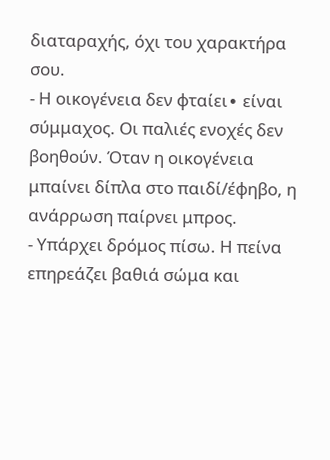διαταραχής, όχι του χαρακτήρα σου.
- Η οικογένεια δεν φταίει∙ είναι σύμμαχος. Οι παλιές ενοχές δεν βοηθούν. Όταν η οικογένεια μπαίνει δίπλα στο παιδί/έφηβο, η ανάρρωση παίρνει μπρος.
- Υπάρχει δρόμος πίσω. Η πείνα επηρεάζει βαθιά σώμα και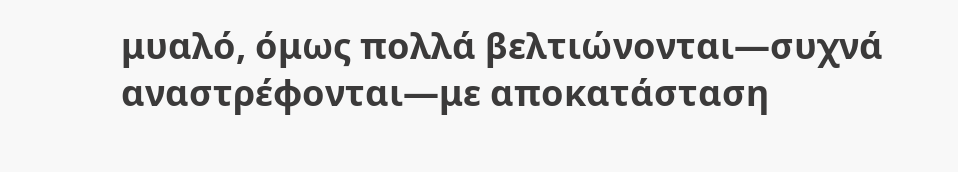μυαλό, όμως πολλά βελτιώνονται—συχνά αναστρέφονται—με αποκατάσταση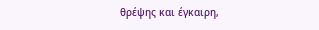θρέψης και έγκαιρη,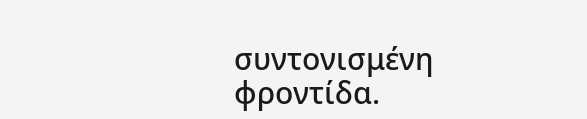συντονισμένη φροντίδα.